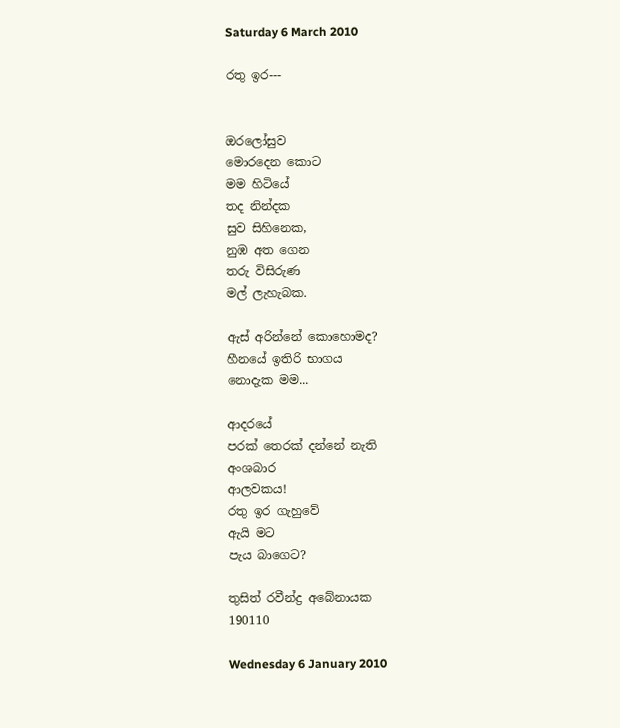Saturday 6 March 2010

රතු ඉර---


ඔරලෝසුව
මොරදෙන කොට
මම හිටියේ
තද නින්දක
සුව සිහිනෙක,
නුඹ අත ගෙන
තරු විසිරුණ
මල් ලැහැබක.

ඇස් අරින්නේ කොහොමද?
හීනයේ ඉතිරි භාගය
නොදැක මම...

ආදරයේ
පරක් තෙරක් දන්නේ නැති
අංශබාර
ආලවකය!
රතු ඉර ගැහුවේ
ඇයි මට
පැය බාගෙට?

තුසිත් රවීන්ද්‍ර අබේනායක
190110

Wednesday 6 January 2010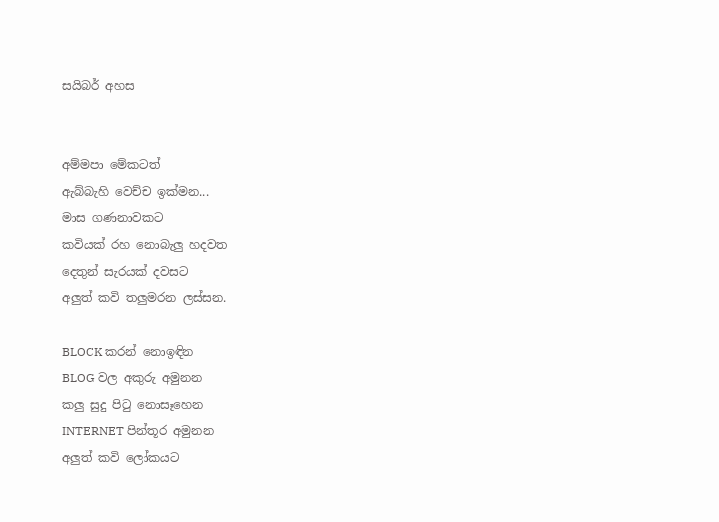සයිබර් අහස


අම්මපා මේකටත්
ඇබ්බැහි වෙච්ච ඉක්මන...
මාස ගණනාවකට
කවියක් රහ නොබැලු හදවත
දෙතුන් සැරයක් දවසට
අලුත් කවි තලුමරන ලස්සන.

BLOCK කරන් නොඉඳින
BLOG වල අකුරු අමුනන
කලු සුදු පිටු නොසෑහෙන
INTERNET පින්තූර අමුනන
අලුත් කවි ලෝකයට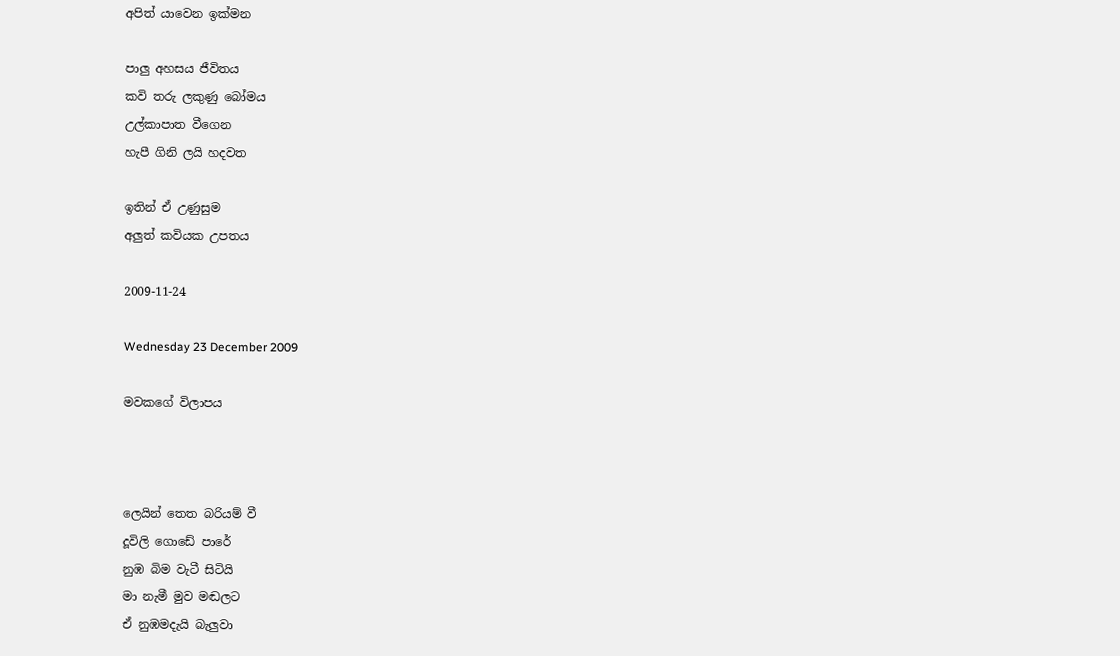අපිත් යාවෙන ඉක්මන

පාලු අහසය ජීවිතය
කවි තරු ලකුණු බෝමය
උල්කාපාත වීගෙන
හැපී ගිනි ලයි හදවත

ඉතින් ඒ උණුසුම
අලුත් කවියක උපතය

2009-11-24

Wednesday 23 December 2009

මවකගේ විලාපය



ලෙයින් තෙත බරියම් වී
දූවිලි ගොඩේ පාරේ
නුඹ බිම වැටී සිටියි
මා නැමී මුව මඬලට
ඒ නුඹමදැයි බැලුවා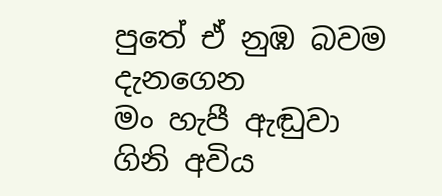පුතේ ඒ නුඹ බවම දැනගෙන
මං හැපී ඇඬුවා
ගිනි අවිය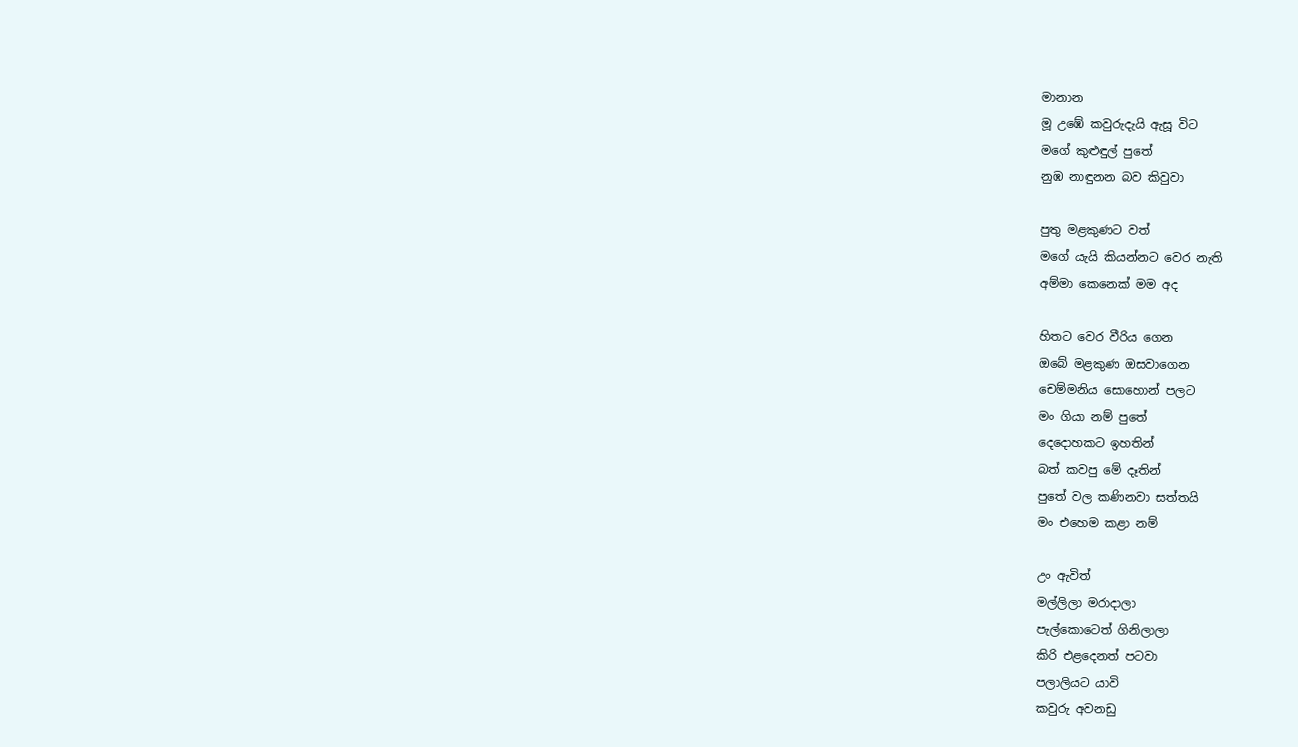මානාන
මූ උඹේ කවුරුදැයි ඇසූ විට
මගේ කුළුඳුල් පුතේ
නුඹ නාඳුනන බව කිවුවා

පුතු මළකුණට වත්
මගේ ‍යැයි කියන්නට වෙර නැති
අම්මා කෙනෙක් මම අද

හිතට වෙර වීරිය ගෙන
ඔබේ මළකුණ ඔසවාගෙන
චෙම්මනිය සොහොන් පලට
මං ගියා නම් පුතේ
දෙදොහකට ඉහතින්
බත් කවපු මේ දෑතින්
පුතේ වල කණිනවා සත්තයි
මං එහෙම කළා නම්

උං ඇවිත්
මල්ලිලා මරාදාලා
පැල්කොටෙත් ගිනිලාලා
කිරි එළදෙනත් පටවා
පලාලියට යාවි
කවුරු අවනඩු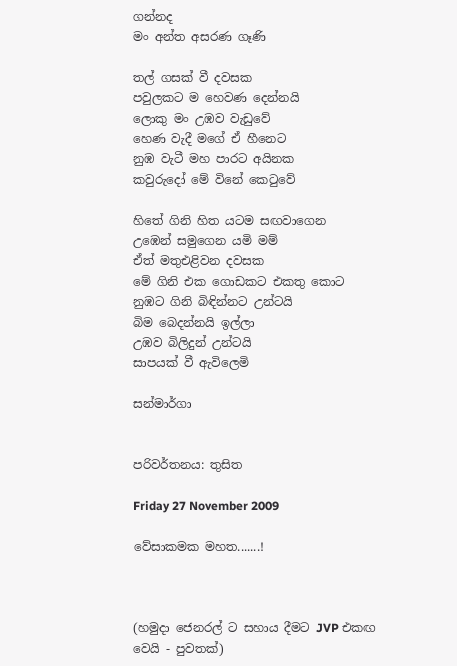ගන්නද
මං අන්ත අසරණ ගෑණි

තල් ගසක් වී දවසක
පවුලකට ම හෙවණ දෙන්නයි
ලොකු මං උඹව වැඩුවේ
හෙණ වැදී මගේ ඒ හීනෙට
නුඹ වැටී මහ පාරට අයිනක
කවුරුදෝ මේ විනේ කෙටුවේ

හිතේ ගිනි හිත යටම සඟවාගෙන
උඹෙන් සමුගෙන යමි මම්
ඒත් මතුඑළිවන දවසක
මේ ගිනි එක ගොඩකට එකතු කොට
නුඹට ගිනි බිඳින්නට උන්ටයි
බිම බෙදන්නයි ඉල්ලා
උඹව බිලිදුන් උන්ටයි
සාපයක් වී ඇවිලෙමි

සන්මාර්ගා


පරිවර්තනය: තුසිත

Friday 27 November 2009

වේසාකමක මහත.......!



(හමුදා ජෙනරල් ට සහාය දීමට JVP එකඟ වෙයි - පුවතක්)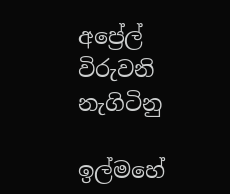අප්‍රේල් විරුවනි නැගිටිනු

ඉල්මහේ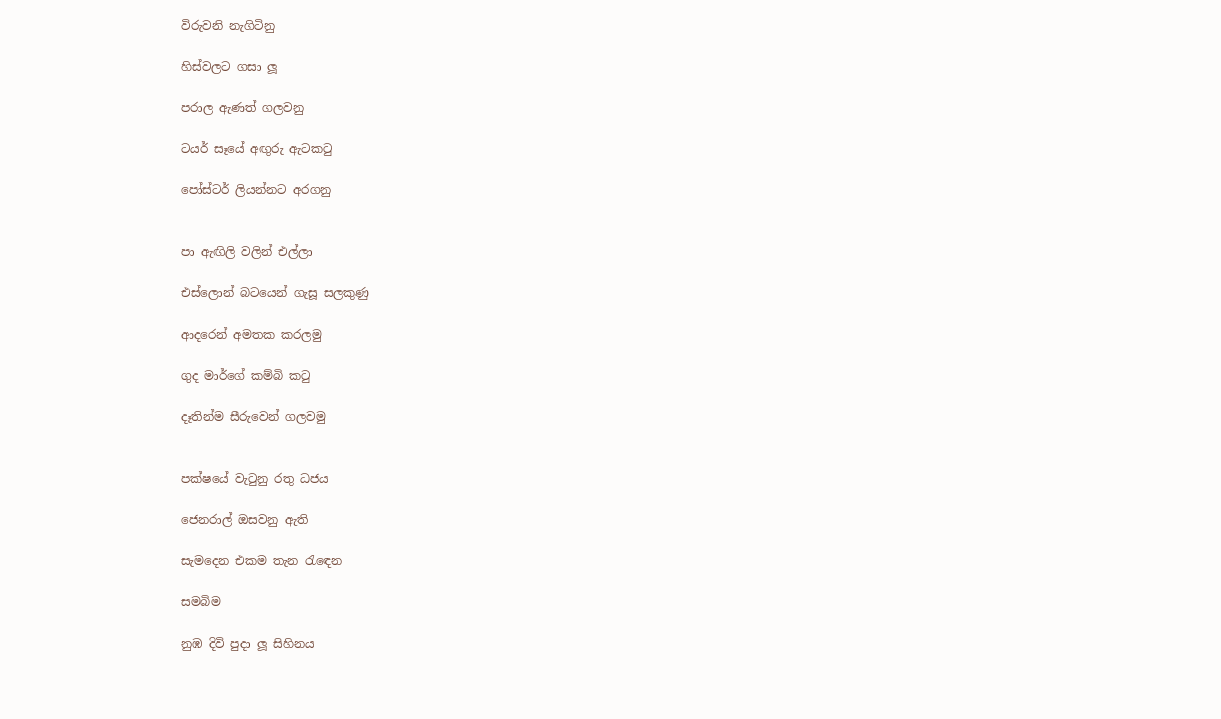විරුවනි නැගිටිනු

හිස්වලට ගසා ලූ

පරාල ඇණත් ගලවනු

ටයර් සෑයේ අඟුරු ඇටකටු

පෝස්ටර් ලියන්නට අරගනු


පා ඇඟිලි වලින් එල්ලා

එස්ලොන් බටයෙන් ගැසූ සලකුණු

ආදරෙන් අමතක කරලමු

ගුද මාර්ගේ කම්බි කටු

දෑතින්ම සීරුවෙන් ගලවමු


පක්ෂයේ වැටුනු රතු ධජය

ජෙනරාල් ඔසවනු ඇති

සැමදෙන එකම තැන රැඳෙන

සමබිම

නුඹ දිවි පුදා ලූ සිහිනය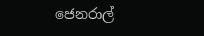ජෙනරාල්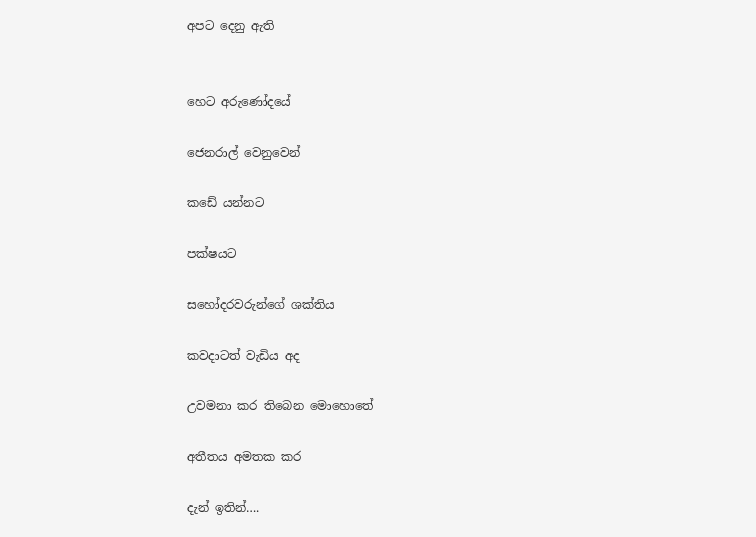අපට දෙනු ඇති


හෙට අරුණෝදයේ

ජෙනරාල් වෙනුවෙන්

කඩේ යන්නට

පක්ෂයට

සහෝදරවරුන්ගේ ශක්තිය

කවදාටත් වැඩිය අද

උවමනා කර තිබෙන මොහොතේ

අතීතය අමතක කර

දැන් ඉතින්….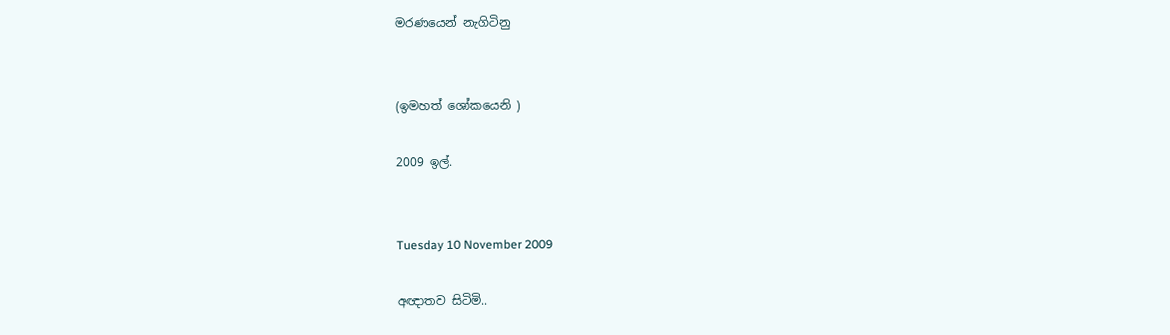මරණයෙන් නැගිටිනු


(ඉමහත් ශෝකයෙනි )

2009 ඉල්.


Tuesday 10 November 2009

අඥාතව සිටිමි..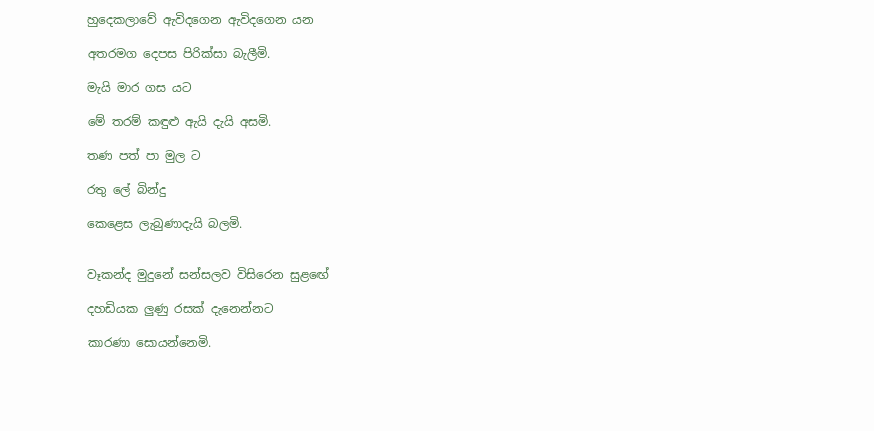හුදෙකලාවේ ඇවිදගෙන ඇවිදගෙන යන

අතරමග දෙපස පිරික්සා බැලීමි.

මැයි මාර ගස යට

මේ තරම් කඳුළු ඇයි දැයි අසමි.

තණ පත් පා මුල ට

රතු ලේ බින්දු

කෙළෙස ලැබුණාදැයි බලමි.


වෑකන්ද මුදුනේ සන්සලව විසිරෙන සුළඟේ

දහඩියක ලුණු රසක් දැනෙන්නට

කාරණා සොයන්නෙමි.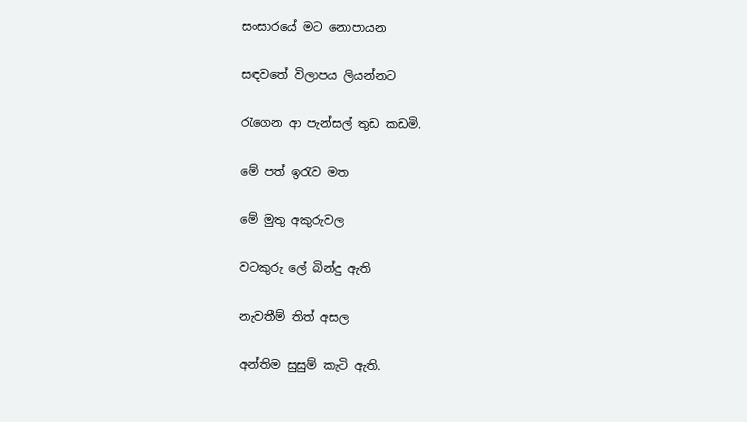සංසාරයේ මට නොපායන

සඳවතේ විලාපය ලියන්නට

රැගෙන ආ පැන්සල් තුඩ කඩමි.

මේ පත් ඉරැව මත

මේ මුතු අකුරුවල

වටකුරු ලේ බින්දු ඇති

නැවතීම් තිත් අසල

අන්තිම සුසුම් කැටි ඇති.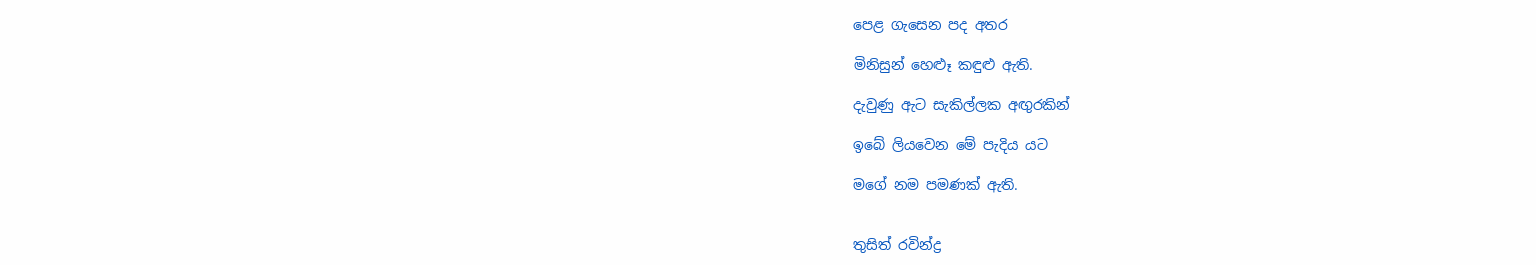පෙළ ගැසෙන පද අතර

මිනිසුන් හෙළූ කඳුළු ඇති.

දැවුණු ඇට සැකිල්ලක අඟුරකින්

ඉබේ ලියවෙන මේ පැදිය යට

මගේ නම පමණක් ඇති.


තුසිත් රවින්ද්‍ර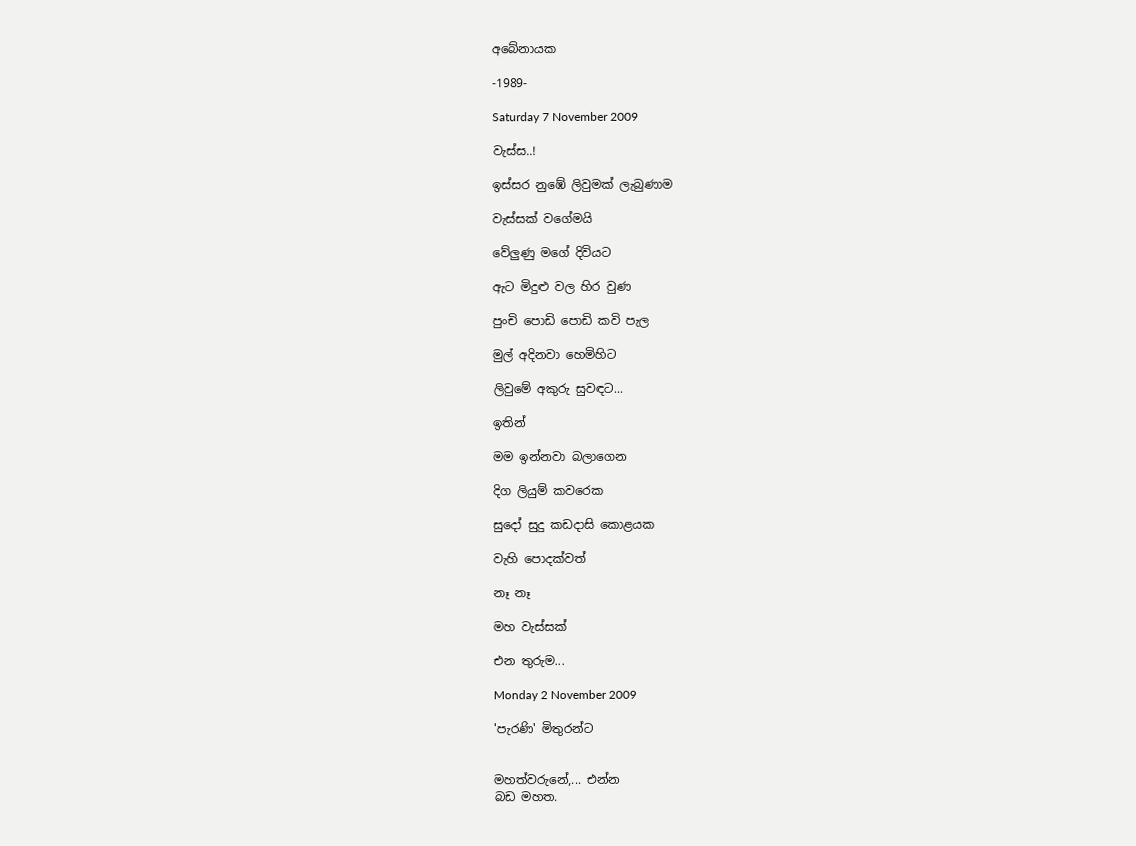අබේනායක

-1989-

Saturday 7 November 2009

වැස්ස..!

ඉස්සර නුඹේ ලිවුමක් ලැබුණාම

වැස්සක් වගේමයි

වේලුණු මගේ දිවියට

ඇට මිදුළු වල හිර වුණ

පුංචි පොඩි පොඩි කවි පැල

මුල් අදිනවා හෙමිහිට

ලිවුමේ අකුරු සුවඳට...

ඉතින්

මම ඉන්නවා බලාගෙන

දිග ලියුම් කවරෙක

සුදෝ සුදු කඩදාසි කොළයක

වැහි පොදක්වත්

නෑ නෑ

මහ වැස්සක්

එන තුරුම...

Monday 2 November 2009

'පැරණි' මිතුරන්ට


මහත්වරුනේ,... එන්න
බඩ මහත.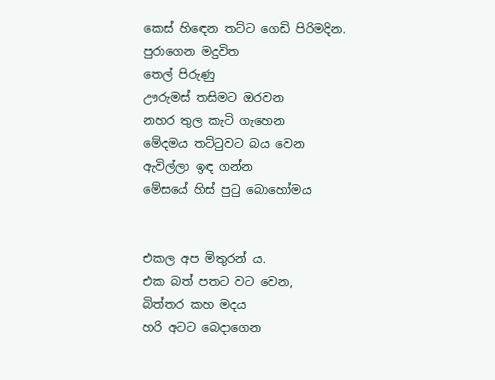කෙස් හිඳෙන තට්ට ගෙඩි පිරිමදින.
පුරාගෙන මදුවිත
තෙල් පිරුණු
ඌරුමස් තසිමට ඔරවන
නහර තුල කැටි ගැහෙන
මේදමය තට්ටුවට බය වෙන
ඇවිල්ලා ඉඳ ගන්න
මේසයේ හිස් පුටු බොහෝමය


එකල අප මිතුරන් ය.
එක බත් පතට වට වෙන,
බිත්තර කහ මදය
හරි අටට බෙදාගෙන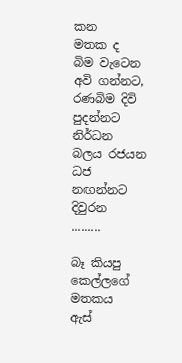කන
මතක ද
බිම වැටෙන අවි ගන්නට,
රණබිම දිවි පුදන්නට
නිර්ධන බලය රජයන
ධජ නඟන්නට දිවුරන
.........

බෑ කියපු කෙල්ලගේ මතකය
ඇස්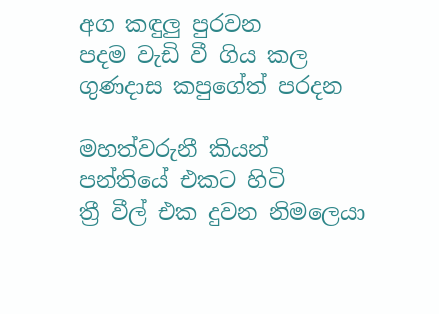අග කඳුලු පුරවන
පදම වැඩි වී ගිය කල
ගුණදාස කපුගේත් පරදන

මහත්වරුනී කියන්
පන්තියේ එකට හිටි
ත්‍රී වීල් එක දුවන නිමලෙයා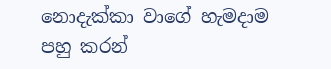නොදැක්කා වාගේ හැමදාම
පහු කරන්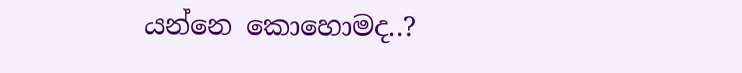යන්නෙ කොහොමද..?